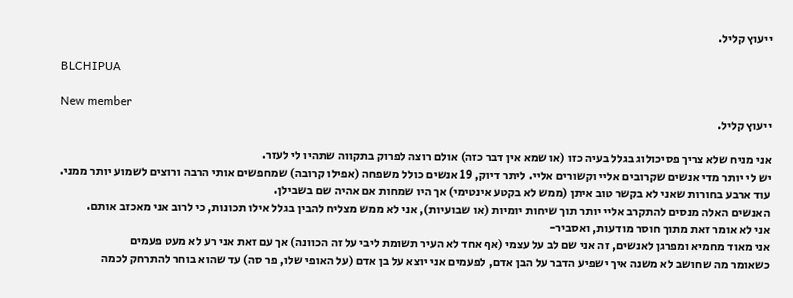ייעוץ קליל.

BLCHIPUA

New member
ייעוץ קליל.

אני מניח שלא צריך פסיכולוג בגלל בעיה כזו (או שמא אין דבר כזה) אולם רוצה לפרוק בתקווה שתהיו לי לעזר.
יש לי יותר מדי אנשים שקרובים אליי וקשורים אליי. ליתר דיוק, 19 אנשים כולל משפחה (אפילו קרובה) שמחפשים אותי הרבה ורוצים לשמוע יותר ממני.
עוד ארבע בחורות שאני לא בקשר טוב איתן (ממש לא בקטע אינטימי) אך היו שמחות אם אהיה שם בשבילן.
האנשים האלה מנסים להתקרב אליי יותר תוך שיחות יומיות (או שבועיות), אני לא ממש מצליח להבין בגלל אילו תכונות, כי לרוב אני מאכזב אותם.
אני לא אומר זאת מתוך חוסר מודעות, ואסביר-
אני מאוד מחמיא ומפרגן לאנשים, זה אני שם לב על עצמי (אף אחד לא העיר תשומת ליבי על זה הכוונה) אך עם זאת אני רע לא מעט פעמים
כשאומר מה שחושב לא משנה איך ישפיע הדבר על הבן אדם, לפעמים אני יוצא על בן אדם (על האופי שלו, פר סה) עד שהוא בוחר להתרחק לכמה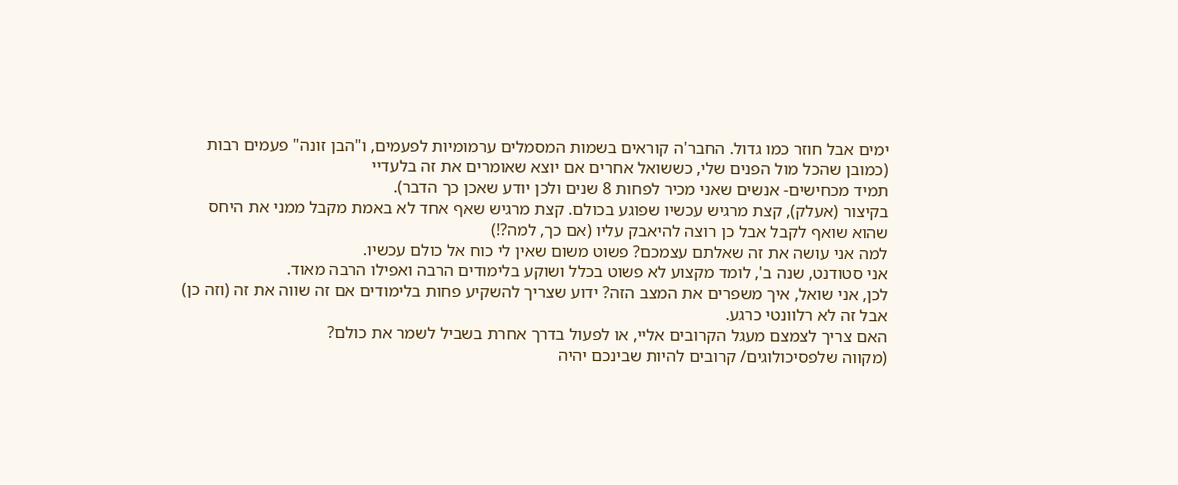ימים אבל חוזר כמו גדול. החבר'ה קוראים בשמות המסמלים ערמומיות לפעמים, ו"הבן זונה" פעמים רבות (כמובן שהכל מול הפנים שלי, כששואל אחרים אם יוצא שאומרים את זה בלעדיי
תמיד מכחישים- אנשים שאני מכיר לפחות 8 שנים ולכן יודע שאכן כך הדבר).
בקיצור (אעלק), קצת מרגיש עכשיו שפוגע בכולם. קצת מרגיש שאף אחד לא באמת מקבל ממני את היחס שהוא שואף לקבל אבל כן רוצה להיאבק עליו (אם כך, למה?!)
למה אני עושה את זה שאלתם עצמכם? פשוט משום שאין לי כוח אל כולם עכשיו.
אני סטודנט, שנה ב', לומד מקצוע לא פשוט בכלל ושוקע בלימודים הרבה ואפילו הרבה מאוד.
לכן, אני שואל, איך משפרים את המצב הזה? ידוע שצריך להשקיע פחות בלימודים אם זה שווה את זה (וזה כן) אבל זה לא רלוונטי כרגע.
האם צריך לצמצם מעגל הקרובים אליי, או לפעול בדרך אחרת בשביל לשמר את כולם?
(מקווה שלפסיכולוגים/ קרובים להיות שבינכם יהיה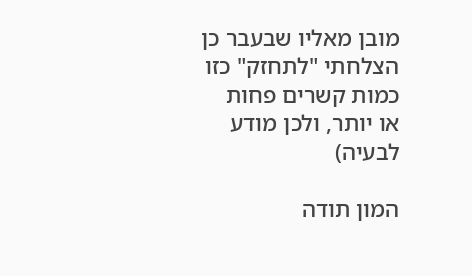מובן מאליו שבעבר כן הצלחתי "לתחזק" כזו כמות קשרים פחות או יותר, ולכן מודע לבעיה)

המון תודה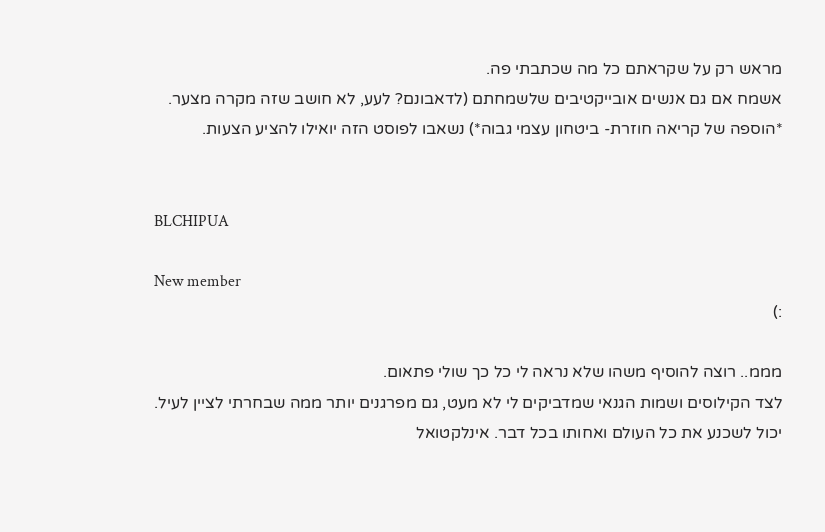מראש רק על שקראתם כל מה שכתבתי פה.
אשמח אם גם אנשים אובייקטיבים שלשמחתם (לדאבונם? לעע, לא חושב שזה מקרה מצער. *הוספה של קריאה חוזרת- ביטחון עצמי גבוה*) נשאבו לפוסט הזה יואילו להציע הצעות.


BLCHIPUA

New member
:)

מממ.. רוצה להוסיף משהו שלא נראה לי כל כך שולי פתאום.
לצד הקילוסים ושמות הגנאי שמדביקים לי לא מעט, גם מפרגנים יותר ממה שבחרתי לציין לעיל.
יכול לשכנע את כל העולם ואחותו בכל דבר. אינלקטואל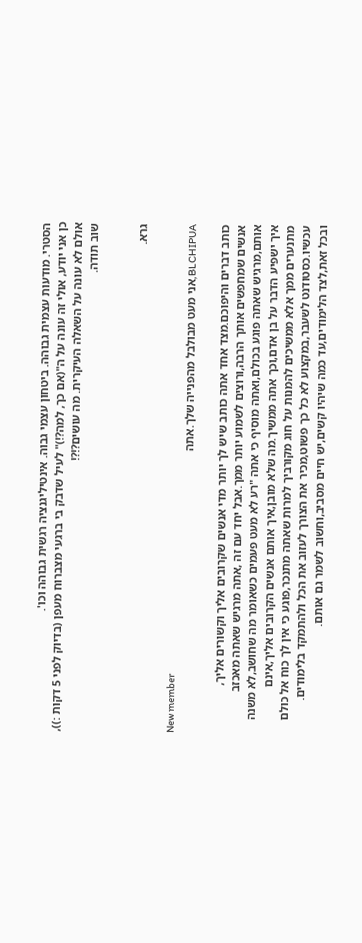הסטרי. מודעות עצמית גבוהה. ביטחון עצמי גבוה. אינטיליגנציה רגשית גבוהה וכו'.
כן אני יודע, אולי זה עונה על ה"(אם כך, למה?!)" לעיל שדבק בי ברגעי מצברוח מעפן (בדיוק לפני 5 דקות :)),
אולם לא עונה על השאלה העיקרית. מה עושים?!?!
שוב תודה.


גרא.

New member
BLCHIPUA,אני מעט מבולבל מהפנייה שלך.אתה

כותב דברים והיפוכם.מצד אחד אתה כותב שיש לך יותר מדי אנשים שקרובים אליך וקשורים אליך,
אנשים שמחפשים אותך הרבה,ורוצים לשמוע יותר ממך.אבל יחד עם זה ,אתה מרגיש שאתה מאכזב
אותם,מרגיש שאתה פוגע בכולם,ואתה מוסיף כי אתה "רע לא מעט פעמים כשאומר מה שחושב,לא משנה
איך ישפיע הדבר על בן אדם,וכך אתה ממשיך.מה שלא מובן,איך אותם אנשים הקרובים אליך,אינם
מתנערים ממך אלא ממשיכים להמנות על חוג מקורביך למרות שאתה מתנכר,פוגע כי אין לך כוח אל כולם
עכשיו.כסטודנט לשעבר,במקצוע לא כל כך פשוט,מכיר את הצורך לעזוב את הכל ולהתמקד בלימודים.
ובכל זאת,לצד הלימודים,עד כמה שיהיו קשים,יש חיים מסביב,וחשוב לשמר גם אותם.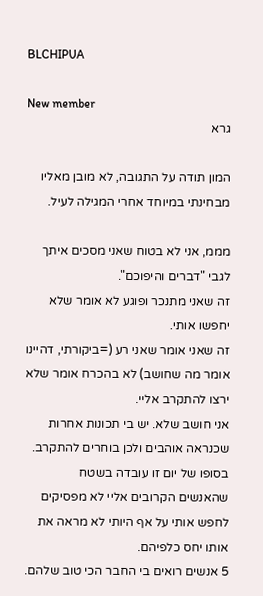BLCHIPUA

New member
גרא

המון תודה על התגובה, לא מובן מאליו מבחינתי במיוחד אחרי המגילה לעיל.

מממ, אני לא בטוח שאני מסכים איתך לגבי "דברים והיפוכם".
זה שאני מתנכר ופוגע לא אומר שלא יחפשו אותי.
זה שאני אומר שאני רע (=ביקורתי, דהיינו אומר מה שחושב) לא בהכרח אומר שלא ירצו להתקרב אליי.
אני חושב שלא. יש בי תכונות אחרות שכנראה אוהבים ולכן בוחרים להתקרב. בסופו של יום זו עובדה בשטח
שהאנשים הקרובים אליי לא מפסיקים לחפש אותי על אף היותי לא מראה את אותו יחס כלפיהם.
5 אנשים רואים בי החבר הכי טוב שלהם.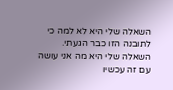השאלה שלי היא לא למה כי לתובנה הזו כבר הגעתי.
השאלה שלי היא מה אני עושה עם זה עכשיו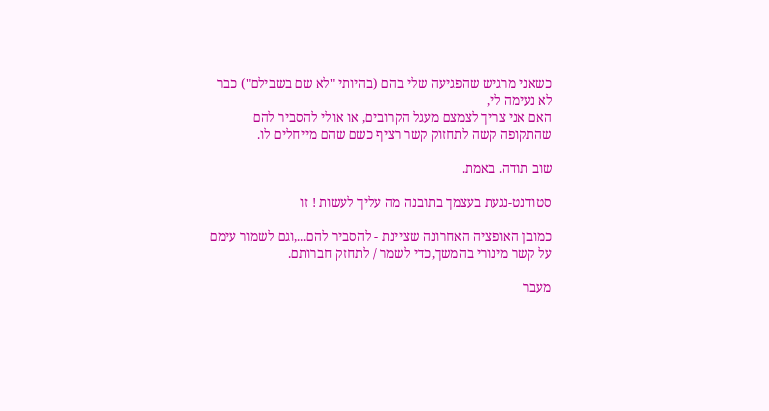כשאני מרגיש שהפגיעה שלי בהם (בהיותי "לא שם בשבילם") כבר לא נעימה לי,
האם אני צריך לצמצם מעגל הקרובים, או אולי להסביר להם שהתקופה קשה לתחזוק קשר רציף כשם שהם מייחלים לו.

שוב תודה. באמת.

סטודנט-נגעת בעצמך בתובנה מה עליך לעשות ! זו

כמובן האופציה האחרונה שציינת - להסביר להם...,וגם לשמור עימם על קשר מינורי בהמשך,כדי לשמר / לתחזק חברותם.

מעבר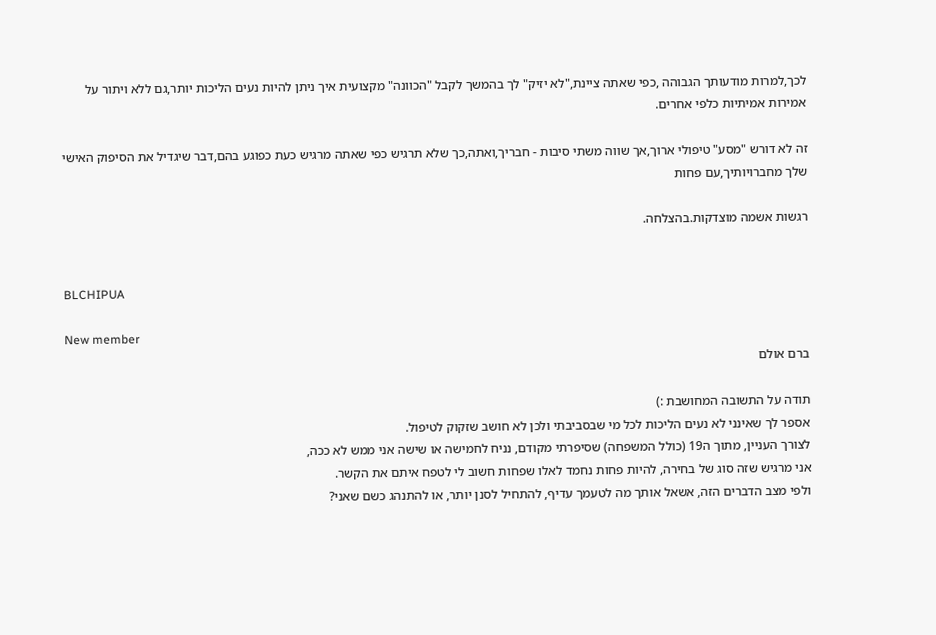לכך,למרות מודעותך הגבוהה ,כפי שאתה ציינת,"לא יזיק" לך בהמשך לקבל "הכוונה" מקצועית איך ניתן להיות נעים הליכות יותר,גם ללא ויתור על אמירות אמיתיות כלפי אחרים.

זה לא דורש "מסע" טיפולי ארוך,אך שווה משתי סיבות - חבריך,ואתה,כך שלא תרגיש כפי שאתה מרגיש כעת כפוגע בהם,דבר שיגדיל את הסיפוק האישי שלך מחברויותיך,עם פחות

רגשות אשמה מוצדקות.בהצלחה.


BLCHIPUA

New member
ברם אולם

תודה על התשובה המחושבת :)
אספר לך שאינני לא נעים הליכות לכל מי שבסביבתי ולכן לא חושב שזקוק לטיפול.
לצורך העניין, מתוך ה19 (כולל המשפחה) שסיפרתי מקודם, נניח לחמישה או שישה אני ממש לא ככה,
אני מרגיש שזה סוג של בחירה, להיות פחות נחמד לאלו שפחות חשוב לי לטפח איתם את הקשר.
ולפי מצב הדברים הזה, אשאל אותך מה לטעמך עדיף, להתחיל לסנן יותר, או להתנהג כשם שאני?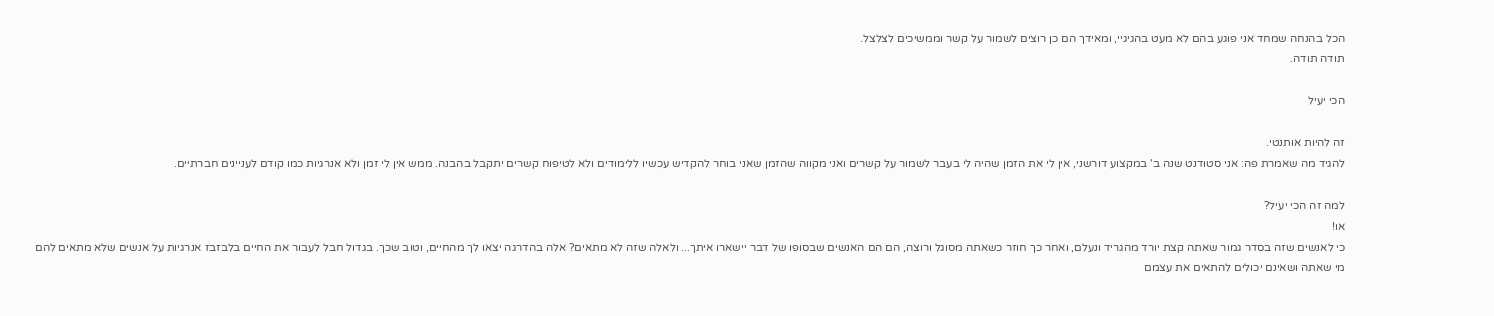הכל בהנחה שמחד אני פוגע בהם לא מעט בהגיגיי, ומאידך הם כן רוצים לשמור על קשר וממשיכים לצלצל.
תודה תודה.

הכי יעיל

זה להיות אותנטי.
להגיד מה שאמרת פה: אני סטודנט שנה ב' במקצוע דורשני, אין לי את הזמן שהיה לי בעבר לשמור על קשרים ואני מקווה שהזמן שאני בוחר להקדיש עכשיו ללימודים ולא לטיפוח קשרים יתקבל בהבנה. ממש אין לי זמן ולא אנרגיות כמו קודם לעניינים חברתיים.

למה זה הכי יעיל?
או!
כי לאנשים שזה בסדר גמור שאתה קצת יורד מהגריד ונעלם, ואחר כך חוזר כשאתה מסוגל ורוצה, הם הם האנשים שבסופו של דבר יישארו איתך... ולאלה שזה לא מתאים? אלה בהדרגה יצאו לך מהחיים, וטוב שכך. בגדול חבל לעבור את החיים בלבזבז אנרגיות על אנשים שלא מתאים להם מי שאתה ושאינם יכולים להתאים את עצמם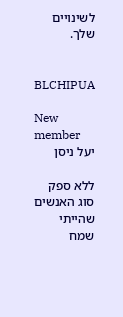לשינויים שלך.


BLCHIPUA

New member
יעל ניסן

ללא ספק סוג האנשים שהייתי שמח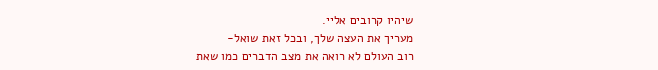שיהיו קרובים אליי.
מעריך את העצה שלך, ובכל זאת שואל-
רוב העולם לא רואה את מצב הדברים כמו שאת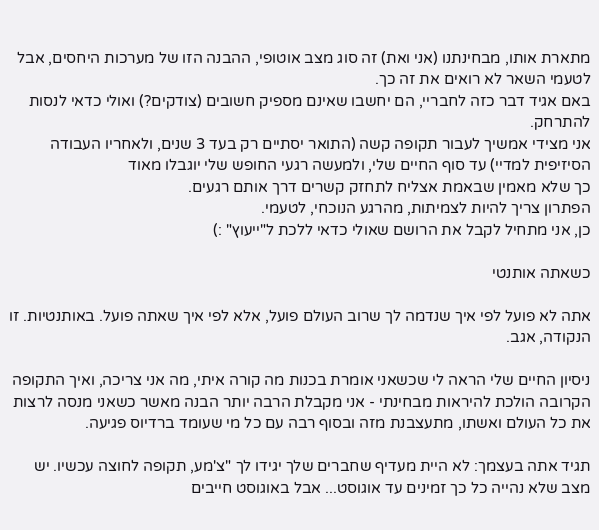מתארת אותו, מבחינתנו (אני ואת) זה סוג מצב אוטופי, ההבנה הזו של מערכות היחסים, אבל לטעמי השאר לא רואים את זה כך.
באם אגיד דבר כזה לחבריי, הם יחשבו שאינם מספיק חשובים (צודקים?) ואולי כדאי לנסות להתרחק.
אני מצידי אמשיך לעבור תקופה קשה (התואר יסתיים רק בעד 3 שנים, ולאחריו העבודה הסיזיפית למדיי) עד סוף החיים שלי, ולמעשה רגעי החופש שלי יוגבלו מאוד
כך שלא מאמין שבאמת אצליח לתחזק קשרים דרך אותם רגעים.
הפתרון צריך להיות לצמיתות, מהרגע הנוכחי, לטעמי.
כן, אני מתחיל לקבל את הרושם שאולי כדאי ללכת ל"ייעוץ" :)

כשאתה אותנטי

אתה לא פועל לפי איך שנדמה לך שרוב העולם פועל, אלא לפי איך שאתה פועל. באותנטיות. זו הנקודה, אגב.

ניסיון החיים שלי הראה לי שכשאני אומרת בכנות מה קורה איתי, מה אני צריכה, ואיך התקופה הקרובה הולכת להיראות מבחינתי - אני מקבלת הרבה יותר הבנה מאשר כשאני מנסה לרצות את כל העולם ואשתו, מתעצבנת מזה ובסוף רבה עם כל מי שעומד ברדיוס פגיעה.

תגיד אתה בעצמך: לא היית מעדיף שחברים שלך יגידו לך "צ'מע, תקופה לחוצה עכשיו. יש מצב שלא נהייה כל כך זמינים עד אוגוסט... אבל באוגוסט חייבים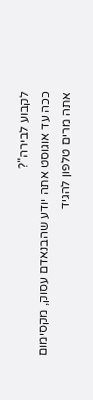לקבוע לבירה"?
ככה עד אוגוסט אתה יודע שהבנאדם עסוק, מקסימום אתה מרים טלפון להגיד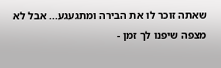שאתה זוכר לו את הבירה ומתגעגע... אבל לא מצפה שיפנו לך זמן -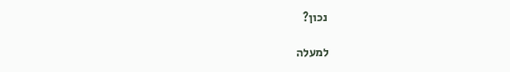נכון?

למעלה